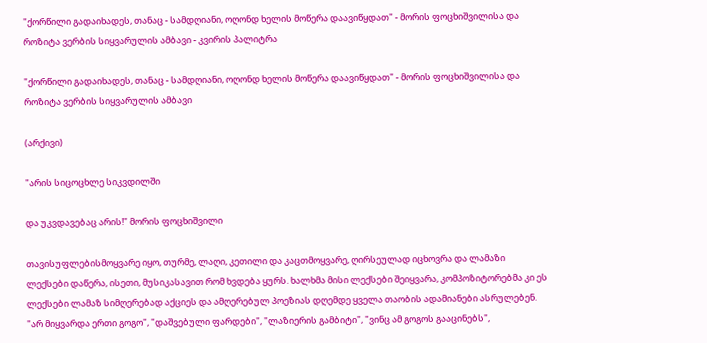"ქორწილი გადაიხადეს, თანაც - სამდღიანი, ოღონდ ხელის მოწერა დაავიწყდათ" - მორის ფოცხიშვილისა და როზიტა ვერბის სიყვარულის ამბავი - კვირის პალიტრა

"ქორწილი გადაიხადეს, თანაც - სამდღიანი, ოღონდ ხელის მოწერა დაავიწყდათ" - მორის ფოცხიშვილისა და როზიტა ვერბის სიყვარულის ამბავი

(არქივი)

"არის სიცოცხლე სიკვდილში

და უკვდავებაც არის!" მორის ფოცხიშვილი

თავისუფლებისმოყვარე იყო, თურმე, ლაღი, კეთილი და კაცთმოყვარე, ღირსეულად იცხოვრა და ლამაზი ლექსები დაწერა, ისეთი, მუსიკასავით რომ ხვდება ყურს. ხალხმა მისი ლექსები შეიყვარა, კომპოზიტორებმა კი ეს ლექსები ლამაზ სიმღერებად აქციეს და ამღერებულ პოეზიას დღემდე ყველა თაობის ადამიანები ასრულებენ. "არ მიყვარდა ერთი გოგო", "დაშვებული ფარდები", "ლაზიერის გამბიტი", "ვინც ამ გოგოს გააცინებს",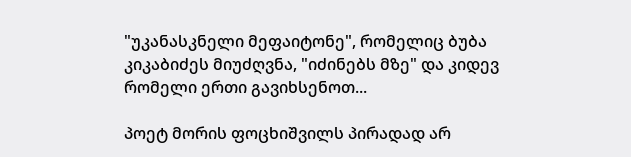"უკანასკნელი მეფაიტონე", რომელიც ბუბა კიკაბიძეს მიუძღვნა, "იძინებს მზე" და კიდევ რომელი ერთი გავიხსენოთ...

პოეტ მორის ფოცხიშვილს პირადად არ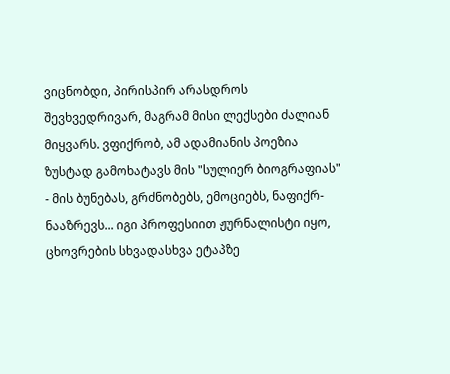ვიცნობდი, პირისპირ არასდროს შევხვედრივარ, მაგრამ მისი ლექსები ძალიან მიყვარს. ვფიქრობ, ამ ადამიანის პოეზია ზუსტად გამოხატავს მის "სულიერ ბიოგრაფიას" - მის ბუნებას, გრძნობებს, ემოციებს, ნაფიქრ-ნააზრევს... იგი პროფესიით ჟურნალისტი იყო, ცხოვრების სხვადასხვა ეტაპზე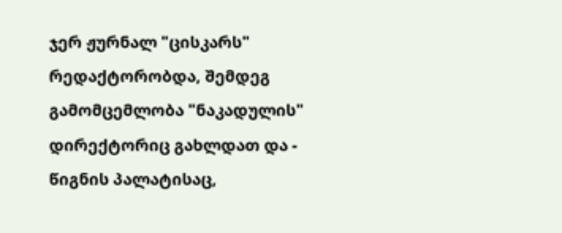ჯერ ჟურნალ "ცისკარს" რედაქტორობდა, შემდეგ გამომცემლობა "ნაკადულის" დირექტორიც გახლდათ და - წიგნის პალატისაც,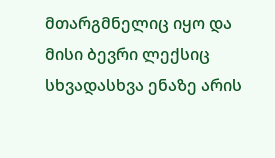მთარგმნელიც იყო და მისი ბევრი ლექსიც სხვადასხვა ენაზე არის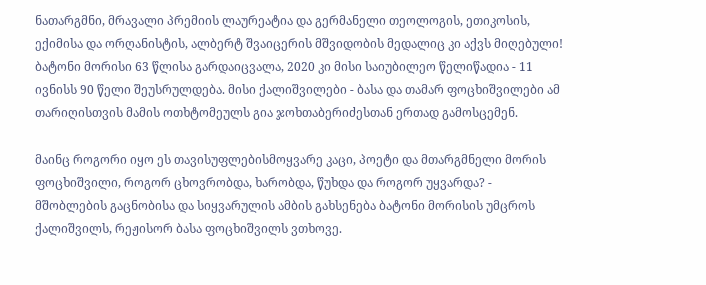ნათარგმნი, მრავალი პრემიის ლაურეატია და გერმანელი თეოლოგის, ეთიკოსის, ექიმისა და ორღანისტის, ალბერტ შვაიცერის მშვიდობის მედალიც კი აქვს მიღებული! ბატონი მორისი 63 წლისა გარდაიცვალა, 2020 კი მისი საიუბილეო წელიწადია - 11 ივნისს 90 წელი შეუსრულდება. მისი ქალიშვილები - ბასა და თამარ ფოცხიშვილები ამ თარიღისთვის მამის ოთხტომეულს გია ჯოხთაბერიძესთან ერთად გამოსცემენ.

მაინც როგორი იყო ეს თავისუფლებისმოყვარე კაცი, პოეტი და მთარგმნელი მორის ფოცხიშვილი, როგორ ცხოვრობდა, ხარობდა, წუხდა და როგორ უყვარდა? - მშობლების გაცნობისა და სიყვარულის ამბის გახსენება ბატონი მორისის უმცროს ქალიშვილს, რეჟისორ ბასა ფოცხიშვილს ვთხოვე.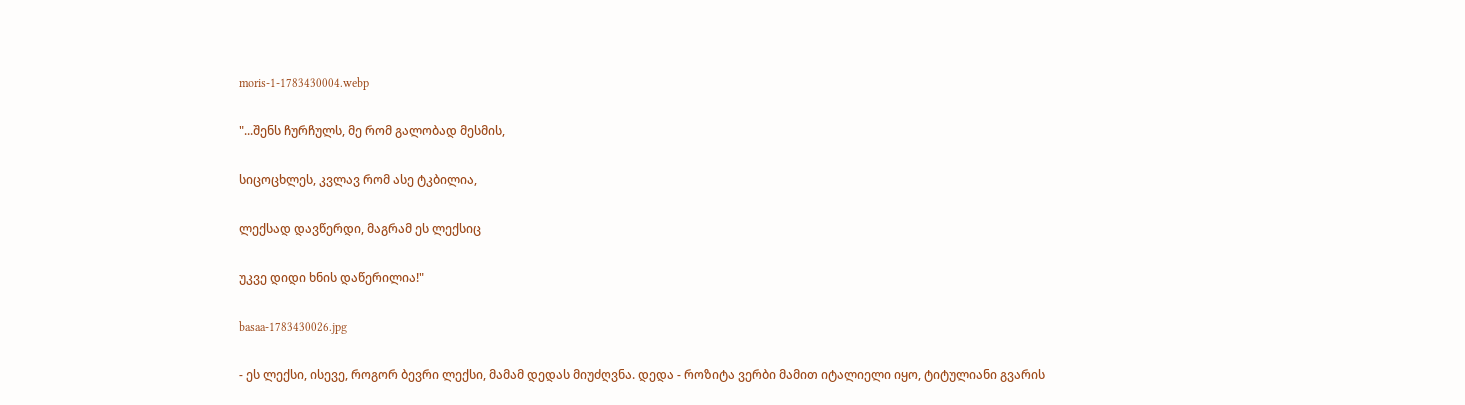moris-1-1783430004.webp

"...შენს ჩურჩულს, მე რომ გალობად მესმის,

სიცოცხლეს, კვლავ რომ ასე ტკბილია,

ლექსად დავწერდი, მაგრამ ეს ლექსიც

უკვე დიდი ხნის დაწერილია!"

basaa-1783430026.jpg

- ეს ლექსი, ისევე, როგორ ბევრი ლექსი, მამამ დედას მიუძღვნა. დედა - როზიტა ვერბი მამით იტალიელი იყო, ტიტულიანი გვარის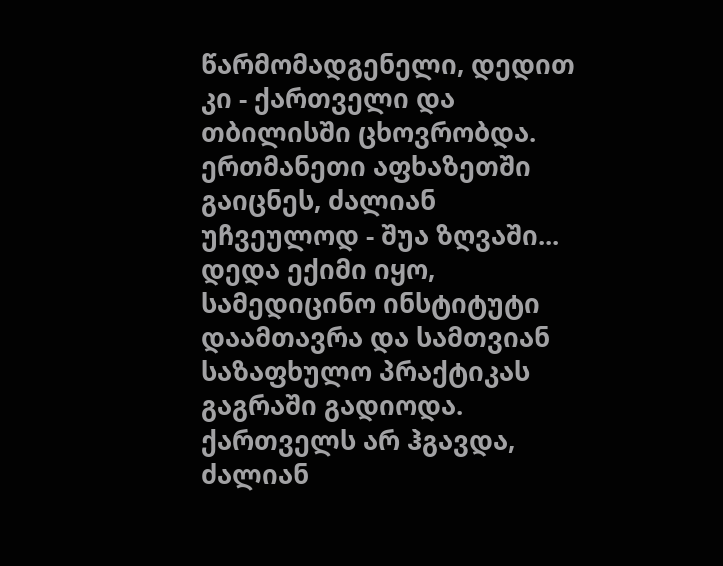წარმომადგენელი, დედით კი - ქართველი და თბილისში ცხოვრობდა. ერთმანეთი აფხაზეთში გაიცნეს, ძალიან უჩვეულოდ - შუა ზღვაში... დედა ექიმი იყო, სამედიცინო ინსტიტუტი დაამთავრა და სამთვიან საზაფხულო პრაქტიკას გაგრაში გადიოდა. ქართველს არ ჰგავდა, ძალიან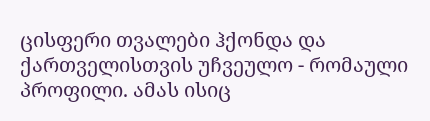ცისფერი თვალები ჰქონდა და ქართველისთვის უჩვეულო - რომაული პროფილი. ამას ისიც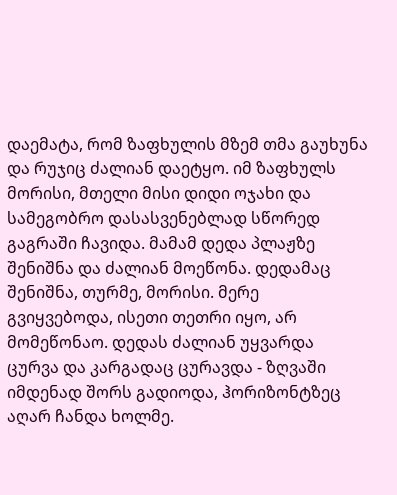დაემატა, რომ ზაფხულის მზემ თმა გაუხუნა და რუჯიც ძალიან დაეტყო. იმ ზაფხულს მორისი, მთელი მისი დიდი ოჯახი და სამეგობრო დასასვენებლად სწორედ გაგრაში ჩავიდა. მამამ დედა პლაჟზე შენიშნა და ძალიან მოეწონა. დედამაც შენიშნა, თურმე, მორისი. მერე გვიყვებოდა, ისეთი თეთრი იყო, არ მომეწონაო. დედას ძალიან უყვარდა ცურვა და კარგადაც ცურავდა - ზღვაში იმდენად შორს გადიოდა, ჰორიზონტზეც აღარ ჩანდა ხოლმე.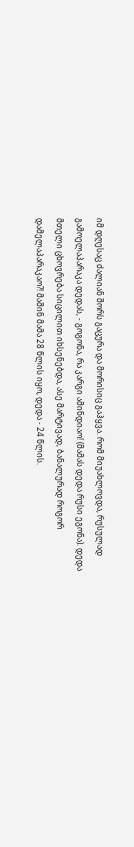იმ დღესაც ძალიან შორს გაცურა და მორისიც გაჰყვა. რომ მიუახლოვდა, რუსულად გამოელაპარაკა დედას, - გოგონა, რა კარგი ამინდიაო! (მამას დედა რუსი ეგონა). დედა მთელი ცხოვრება სიცილით იხსენებდა, ასე მარტივად, ბანალურად როგორ დამელაპარაკაო?! მაშინ მამა 28 წლის იყო, დედა - 24 წლის.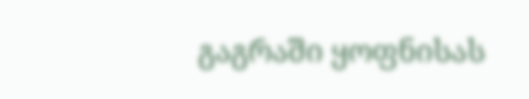გაგრაში ყოფნისას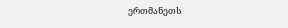ერთმანეთს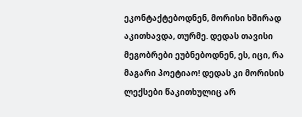ეკონტაქტებოდნენ, მორისი ხშირად აკითხავდა, თურმე. დედას თავისი მეგობრები ეუბნებოდნენ, ეს, იცი, რა მაგარი პოეტიაო! დედას კი მორისის ლექსები წაკითხულიც არ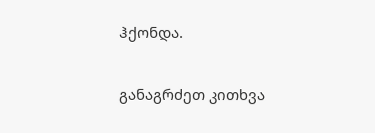ჰქონდა.

განაგრძეთ კითხვა